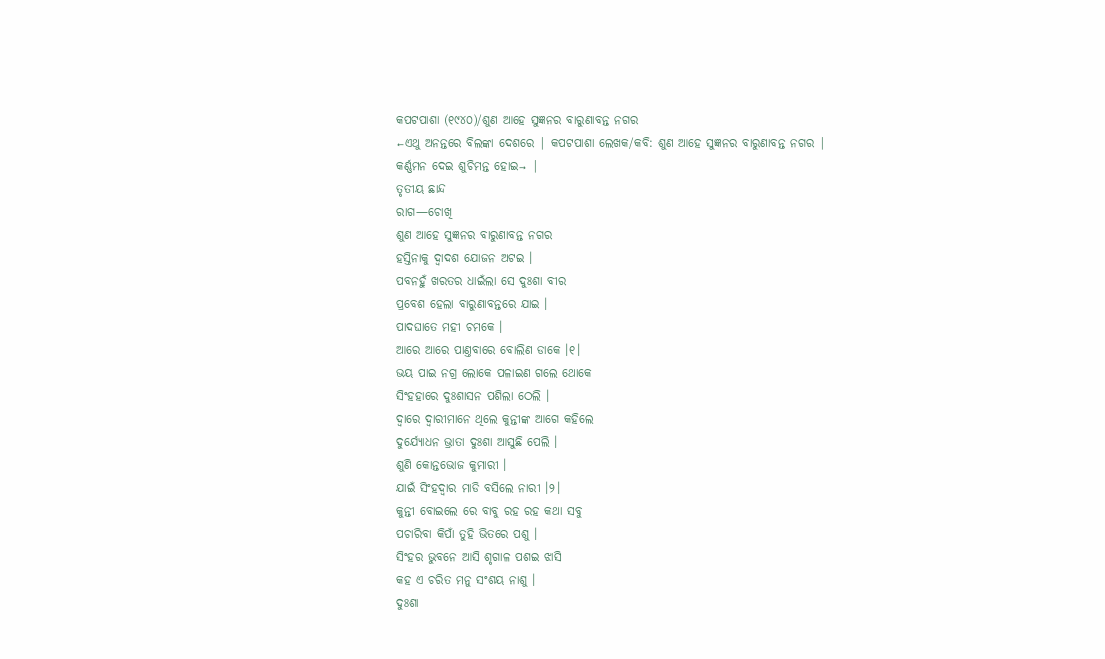କପଟପାଶା (୧୯୪୦)/ଶୁଣ ଆହେ ସୁଜ୍ଞନର ବାରୁଣାବନ୍ତ ନଗର
←ଏଥୁ ଅନନ୍ତରେ ବିଲଙ୍କା ଦେଶରେ | କପଟପାଶା ଲେଖକ/କବି: ଶୁଣ ଆହେ ସୁଜ୍ଞନର ବାରୁଣାବନ୍ତ ନଗର |
କର୍ଣ୍ଣମନ ଦେଇ ଶୁଚିମନ୍ତ ହୋଇ→ |
ତୃତୀୟ ଛାନ୍ଦ
ରାଗ—ଚୋଖି
ଶୁଣ ଆହେ ସୁଜ୍ଞନର ବାରୁଣାବନ୍ତ ନଗର
ହସ୍ତିନାକୁ ଦ୍ୱାଦଶ ଯୋଜନ ଅଟଇ ।
ପବନହୁଁ ଖରତର ଧାଇଁଲା ସେ ଦୁଃଶା ବୀର
ପ୍ରବେଶ ହେଲା ବାରୁଣାବନ୍ତରେ ଯାଇ ।
ପାଦଘାତେ ମହୀ ଚମକେ ।
ଆରେ ଆରେ ପାଣ୍ତବାରେ ବୋଲିଣ ଡାକେ ।୧।
ଭୟ ପାଇ ନଗ୍ର ଲୋକେ ପଳାଇଣ ଗଲେ ଥୋକେ
ସିଂହହାରେ ଦୁଃଶାସନ ପଶିଲା ଠେଲି ।
ଦ୍ୱାରେ ଦ୍ୱାରୀମାନେ ଥିଲେ କୁନ୍ତୀଙ୍କ ଆଗେ କହିଲେ
ଦୁର୍ଯ୍ୟୋଧନ ଭ୍ରାତା ଦୁଃଶା ଆସୁଛି ପେଲି ।
ଶୁଣି କୋନ୍ତଭୋଜ କୁମାରୀ ।
ଯାଇଁ ସିଂହଦ୍ୱାର ମାଡି ବସିଲେ ନାରୀ ।୨।
କୁନ୍ତୀ ବୋଇଲେ ରେ ବାବୁ ରହ ରହ କଥା ସବୁ
ପଚାରିବା କିପାଁ ତୁହି ଭିତରେ ପଶୁ ।
ସିଂହର ଭୁବନେ ଆସି ଶୃଗାଳ ପଶଇ ଝାସି
କହ ଏ ଚରିତ ମନୁ ସଂଶୟ ନାଶୁ ।
ଦୁଃଶା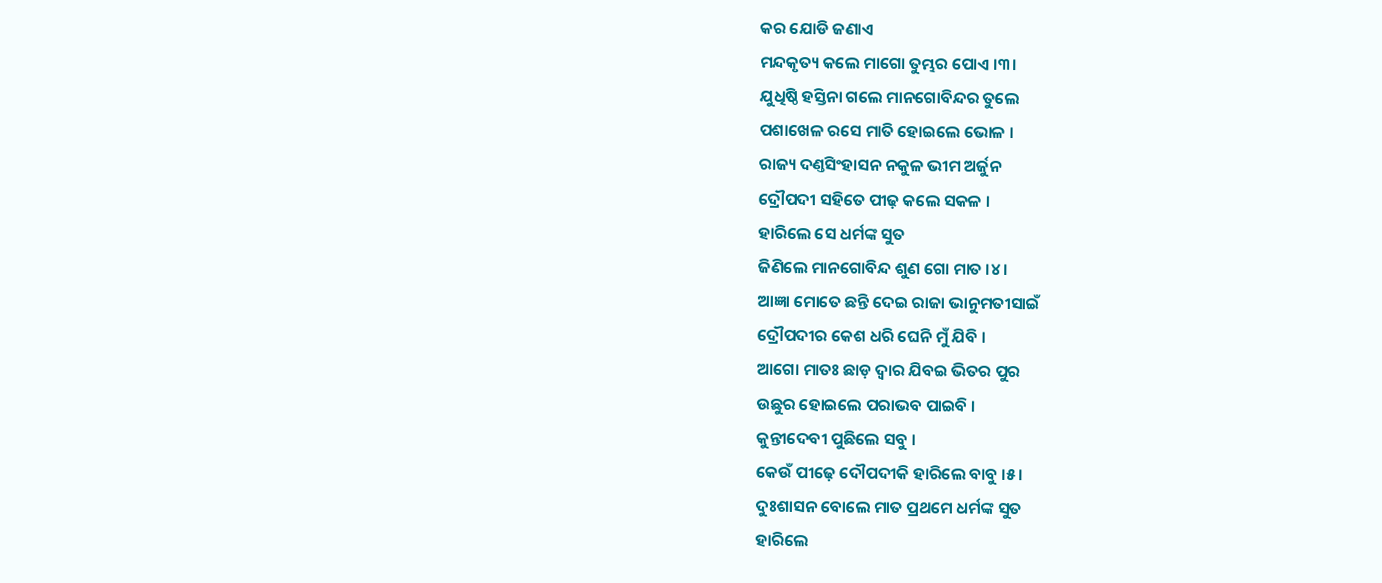କର ଯୋଡି ଜଣାଏ
ମନ୍ଦକୃତ୍ୟ କଲେ ମାଗୋ ତୁମ୍ଭର ପୋଏ ।୩।
ଯୁଧିଷ୍ଠି ହସ୍ତିନା ଗଲେ ମାନଗୋବିନ୍ଦର ତୁଲେ
ପଶାଖେଳ ରସେ ମାତି ହୋଇଲେ ଭୋଳ ।
ରାଜ୍ୟ ଦଣ୍ତସିଂହାସନ ନକୁଳ ଭୀମ ଅର୍ଜୁନ
ଦ୍ରୌପଦୀ ସହିତେ ପୀଢ଼ କଲେ ସକଳ ।
ହାରିଲେ ସେ ଧର୍ମଙ୍କ ସୁତ
ଜିଣିଲେ ମାନଗୋବିନ୍ଦ ଶୁଣ ଗୋ ମାତ ।୪।
ଆଜ୍ଞା ମୋତେ ଛନ୍ତି ଦେଇ ରାଜା ଭାନୁମତୀସାଇଁ
ଦ୍ରୌପଦୀର କେଶ ଧରି ଘେନି ମୁଁ ଯିବି ।
ଆଗୋ ମାତଃ ଛାଡ଼ ଦ୍ୱାର ଯିବଇ ଭିତର ପୁର
ଉଛୁର ହୋଇଲେ ପରାଭବ ପାଇବି ।
କୁନ୍ତୀଦେବୀ ପୁଛିଲେ ସବୁ ।
କେଉଁ ପୀଢ଼େ ଦୌପଦୀକି ହାରିଲେ ବାବୁ ।୫।
ଦୁଃଶାସନ ବୋଲେ ମାତ ପ୍ରଥମେ ଧର୍ମଙ୍କ ସୁତ
ହାରିଲେ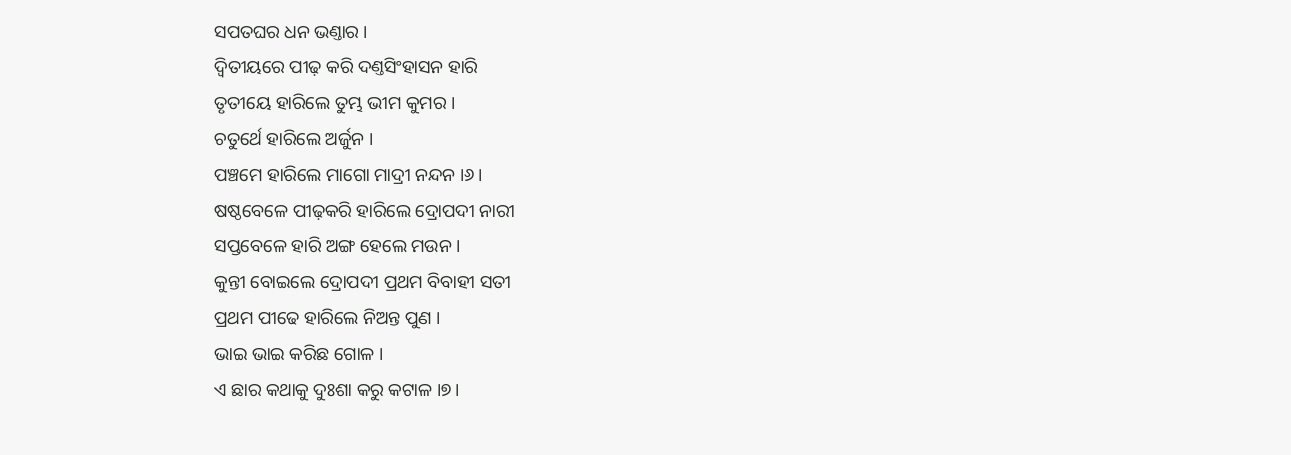ସପତଘର ଧନ ଭଣ୍ତାର ।
ଦ୍ୱିତୀୟରେ ପୀଢ଼ କରି ଦଣ୍ତସିଂହାସନ ହାରି
ତୃତୀୟେ ହାରିଲେ ତୁମ୍ଭ ଭୀମ କୁମର ।
ଚତୁର୍ଥେ ହାରିଲେ ଅର୍ଜୁନ ।
ପଞ୍ଚମେ ହାରିଲେ ମାଗୋ ମାଦ୍ରୀ ନନ୍ଦନ ।୬।
ଷଷ୍ଠବେଳେ ପୀଢ଼କରି ହାରିଲେ ଦ୍ରୋପଦୀ ନାରୀ
ସପ୍ତବେଳେ ହାରି ଅଙ୍ଗ ହେଲେ ମଉନ ।
କୁନ୍ତୀ ବୋଇଲେ ଦ୍ରୋପଦୀ ପ୍ରଥମ ବିବାହୀ ସତୀ
ପ୍ରଥମ ପୀଢେ ହାରିଲେ ନିଅନ୍ତ ପୁଣ ।
ଭାଇ ଭାଇ କରିଛ ଗୋଳ ।
ଏ ଛାର କଥାକୁ ଦୁଃଶା କରୁ କଟାଳ ।୭।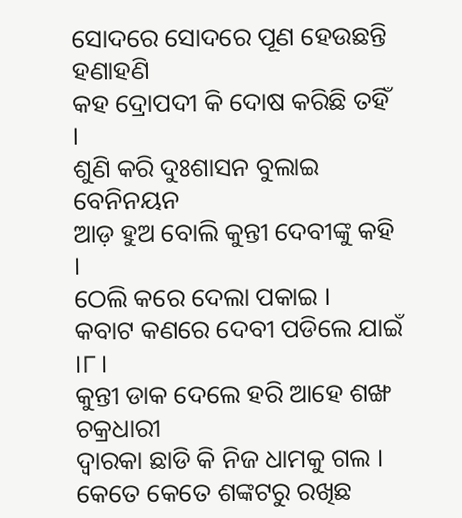ସୋଦରେ ସୋଦରେ ପୂଣ ହେଉଛନ୍ତି ହଣାହଣି
କହ ଦ୍ରୋପଦୀ କି ଦୋଷ କରିଛି ତହିଁ ।
ଶୁଣି କରି ଦୁଃଶାସନ ବୁଲାଇ ବେନିନୟନ
ଆଡ଼ ହୁଅ ବୋଲି କୁନ୍ତୀ ଦେବୀଙ୍କୁ କହି ।
ଠେଲି କରେ ଦେଲା ପକାଇ ।
କବାଟ କଣରେ ଦେବୀ ପଡିଲେ ଯାଇଁ ।୮।
କୁନ୍ତୀ ଡାକ ଦେଲେ ହରି ଆହେ ଶଙ୍ଖ ଚକ୍ରଧାରୀ
ଦ୍ୱାରକା ଛାଡି କି ନିଜ ଧାମକୁ ଗଲ ।
କେତେ କେତେ ଶଙ୍କଟରୁ ରଖିଛ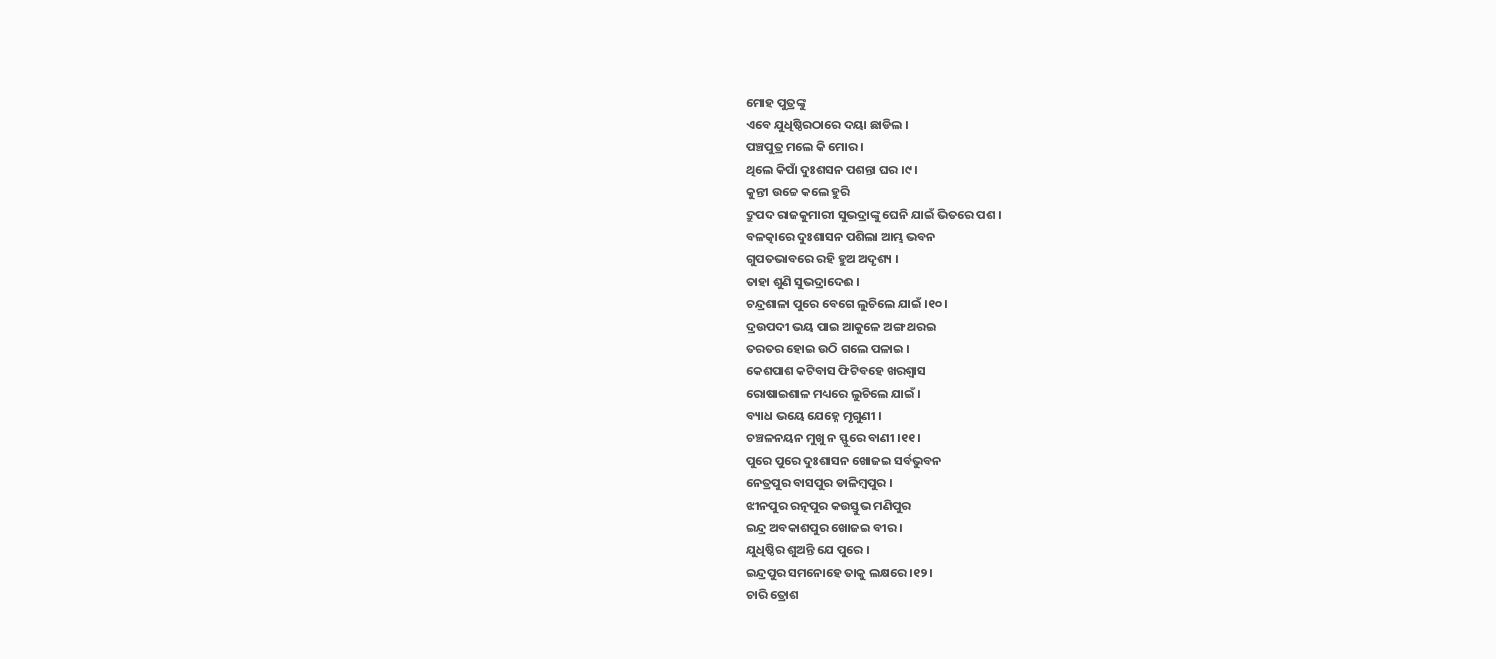ମୋହ ପୁତ୍ରଙ୍କୁ
ଏବେ ଯୁଧିଷ୍ଠିରଠାରେ ଦୟା ଛାଡିଲ ।
ପଞ୍ଚପୁତ୍ର ମଲେ କି ମୋର ।
ଥିଲେ କିପାଁ ଦୁଃଶସନ ପଶନ୍ତା ଘର ।୯।
କୁନ୍ତୀ ଉଚ୍ଚେ କଲେ ହୁରି
ଦ୍ରୁପଦ ରାଜକୁମାରୀ ସୁଭଦ୍ରାଙ୍କୁ ଘେନି ଯାଇଁ ଭିତରେ ପଶ ।
ବଳତ୍କାରେ ଦୁଃଶାସନ ପଶିଲା ଆମ୍ଭ ଭବନ
ଗୁପତଭାବରେ ରହି ହୁଅ ଅଦୃଶ୍ୟ ।
ତାହା ଶୁଣି ସୁଭଦ୍ରାଦେଈ ।
ଚନ୍ଦ୍ରଶାଳା ପୁରେ ବେଗେ ଲୁଚିଲେ ଯାଇଁ ।୧୦।
ଦ୍ରଉପଦୀ ଭୟ ପାଇ ଆକୁଳେ ଅଙ୍ଗ ଥରଇ
ତରତର ହୋଇ ଉଠି ଗଲେ ପଳାଇ ।
କେଶପାଶ କଟିବାସ ଫିଟିବହେ ଖରଶ୍ୱାସ
ରୋଷାଇଶାଳ ମଧ୍ୟରେ ଲୁଚିଲେ ଯାଇଁ ।
ବ୍ୟାଧ ଭୟେ ଯେହ୍ନେ ମୃଗୁଣୀ ।
ଚଞ୍ଚଳନୟନ ମୁଖୁ ନ ସ୍ଫୁରେ ବାଣୀ ।୧୧।
ପୁରେ ପୁରେ ଦୁଃଶାସନ ଖୋଜଇ ସର୍ବଭୁବନ
ନେତ୍ରପୁର ବାସପୁର ଡାଳିମ୍ବପୁର ।
ଝୀନପୁର ରତ୍ନପୁର କଉସ୍ତୁଭ ମଣିପୁର
ଇନ୍ଦ୍ର ଅବକାଶପୁର ଖୋଜଇ ବୀର ।
ଯୁଧିଷ୍ଠିର ଶୁଅନ୍ତି ଯେ ପୁରେ ।
ଇନ୍ଦ୍ରପୁର ସମନୋହେ ତାକୁ ଲକ୍ଷରେ ।୧୨।
ଚାରି ତ୍ରୋଶ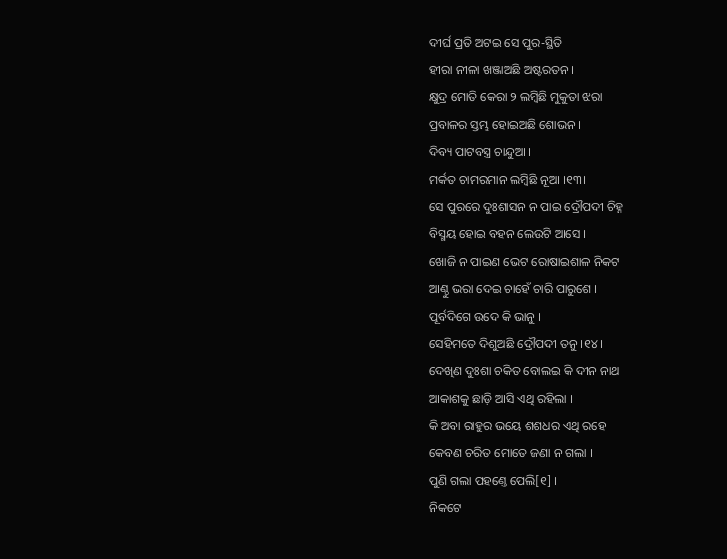ଦୀର୍ଘ ପ୍ରତି ଅଟଇ ସେ ପୁର-ସ୍ଥିତି
ହୀରା ନୀଳା ଖଞ୍ଜାଅଛି ଅଷ୍ଟରତନ ।
କ୍ଷୁଦ୍ର ମୋତି କେରା ୨ ଲମ୍ବିଛି ମୁକୁତା ଝରା
ପ୍ରବାଳର ସ୍ତମ୍ଭ ହୋଇଅଛି ଶୋଭନ ।
ଦିବ୍ୟ ପାଟବସ୍ତ୍ର ଚାନ୍ଦୁଆ ।
ମର୍କତ ଚାମରମାନ ଲମ୍ବିଛି ନୂଆ ।୧୩।
ସେ ପୁରରେ ଦୁଃଶାସନ ନ ପାଇ ଦ୍ରୌପଦୀ ଚିହ୍ନ
ବିସ୍ମୟ ହୋଇ ବହନ ଲେଉଟି ଆସେ ।
ଖୋଜି ନ ପାଇଣ ଭେଟ ରୋଷାଇଶାଳ ନିକଟ
ଆଣ୍ଠୁ ଭରା ଦେଇ ଚାହେଁ ଚାରି ପାରୁଶେ ।
ପୂର୍ବଦିଗେ ଉଦେ କି ଭାନୁ ।
ସେହିମତେ ଦିଶୁଅଛି ଦ୍ରୌପଦୀ ତନୁ ।୧୪।
ଦେଖିଣ ଦୁଃଶା ଚକିତ ବୋଲଇ କି ଦୀନ ନାଥ
ଆକାଶକୁ ଛାଡ଼ି ଆସି ଏଥି ରହିଲା ।
କି ଅବା ରାହୁର ଭୟେ ଶଶଧର ଏଥି ରହେ
କେବଣ ଚରିତ ମୋତେ ଜଣା ନ ଗଲା ।
ପୁଣି ଗଲା ପହଣ୍ତେ ପେଲି[୧] ।
ନିକଟେ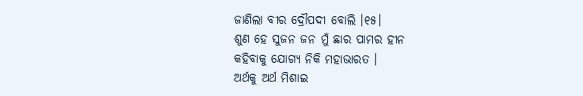ଜାଣିଲା ବୀର ଦ୍ରୌପଦୀ ବୋଲି ।୧୫।
ଶୁଣ ହେ ସୁଜନ ଜନ ମୁଁ ଛାର ପାମର ହୀନ
କହିବାକୁ ଯୋଗ୍ୟ ନିକି ମହାଭାରତ ।
ଅର୍ଥକୁ ଅର୍ଥ ମିଶାଇ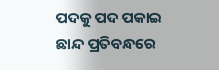ପଦକୁ ପଦ ପକାଇ
ଛାନ୍ଦ ପ୍ରତିବନ୍ଧରେ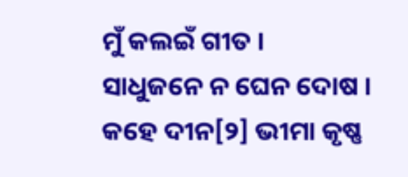ମୁଁ କଲଇଁ ଗୀତ ।
ସାଧୁଜନେ ନ ଘେନ ଦୋଷ ।
କହେ ଦୀନ[୨] ଭୀମା କୃଷ୍ଣ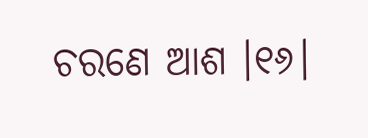ଚରଣେ ଆଶ ।୧୬।